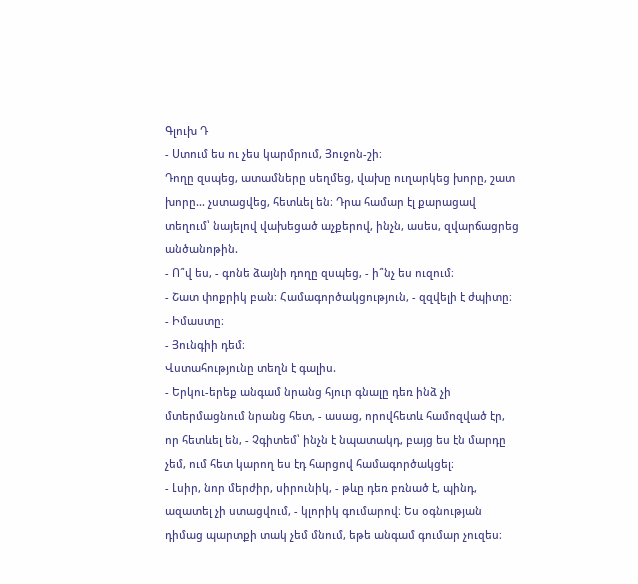Գլուխ Դ
- Ստում ես ու չես կարմրում, Յուջոն-շի։
Դողը զսպեց, ատամները սեղմեց, վախը ուղարկեց խորը, շատ խորը... չստացվեց, հետևել են։ Դրա համար էլ քարացավ տեղում՝ նայելով վախեցած աչքերով, ինչն, ասես, զվարճացրեց անծանոթին.
- Ո՞վ ես, - գոնե ձայնի դողը զսպեց, - ի՞նչ ես ուզում։
- Շատ փոքրիկ բան։ Համագործակցություն, - զզվելի է ժպիտը։
- Իմաստը։
- Յունգիի դեմ։
Վստահությունը տեղն է գալիս.
- Երկու-երեք անգամ նրանց հյուր գնալը դեռ ինձ չի մտերմացնում նրանց հետ, - ասաց, որովհետև համոզված էր, որ հետևել են, - Չգիտեմ՝ ինչն է նպատակդ, բայց ես էն մարդը չեմ, ում հետ կարող ես էդ հարցով համագործակցել։
- Լսիր, նոր մերժիր, սիրունիկ, - թևը դեռ բռնած է, պինդ, ազատել չի ստացվում, - կլորիկ գումարով։ Ես օգնության դիմաց պարտքի տակ չեմ մնում, եթե անգամ գումար չուզես։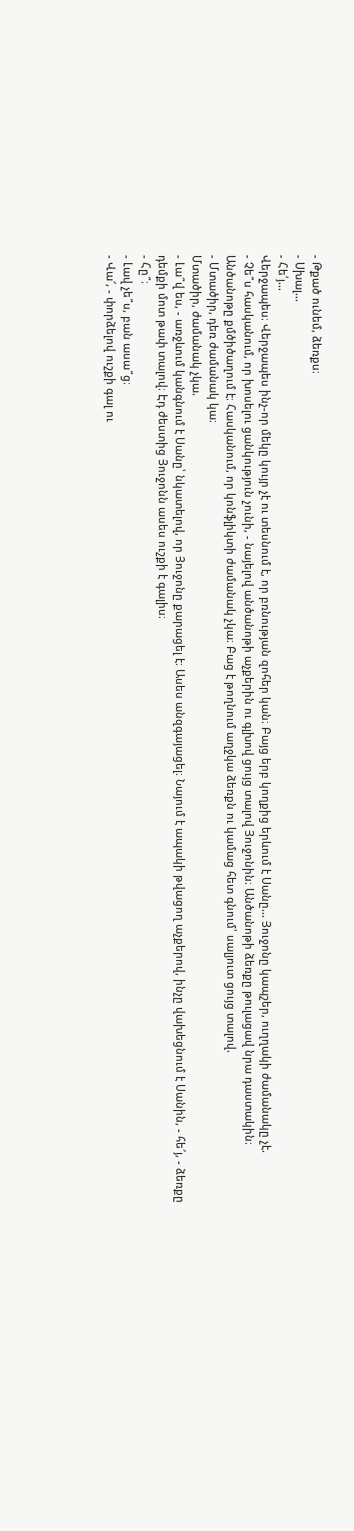- Թքած ունեմ, ձեռքս։
- Սխալ...
- Հե՛յ...
Վերջապես։ Վերջապես ինչ-որ մեկը կույր չէ ու տեսնում է, որ բռնության զոհեր կան։ Բայց երբ կողքից երևում է Սանը... Յուջոնը կապշեր, ուղղակի ժամանակը չէ.
- Չե՞ս հասկանում, որ խոսելու ցանկություն չունի, - նայելով անծանոթի աչքերին ու գլխով ցույց տալով Յուջոնին։ Անծանոթի ձեռքը թուլացավ նրա դաստակին։
Անծանոթը քմծիծաղում է։ Հասկանում, որ կոնֆլիկտի ժամանակ չկա։ Բաց է թողնում աղջկա ձեռքն ու կամաց հետ գնում՝ սալյուտ ցույց տալով.
- Մտածիր, դեռ ժամանակ կա։
Մտածիր, ժամանակ չկա.
- Լա՞վ ես, - առջևում կանգնում է Սանը՝ նկատելով, որ Յուջոնը քարացել է։ Ասես անզգայացել։ Նայում է ապակի թվացող աչքերով, ինչը վախեցնում է Սանին, - հե՜յ, - ձեռքը դեմքի մոտ թափ տալով։ Էդ ժեստից Յուջոնն ասես ուշքի է գալիս։
- Հը՞։
- Լավ չե՞ս, բան ասա՞ց։
- Վա՜, - փորձելով ուշքի գալ ու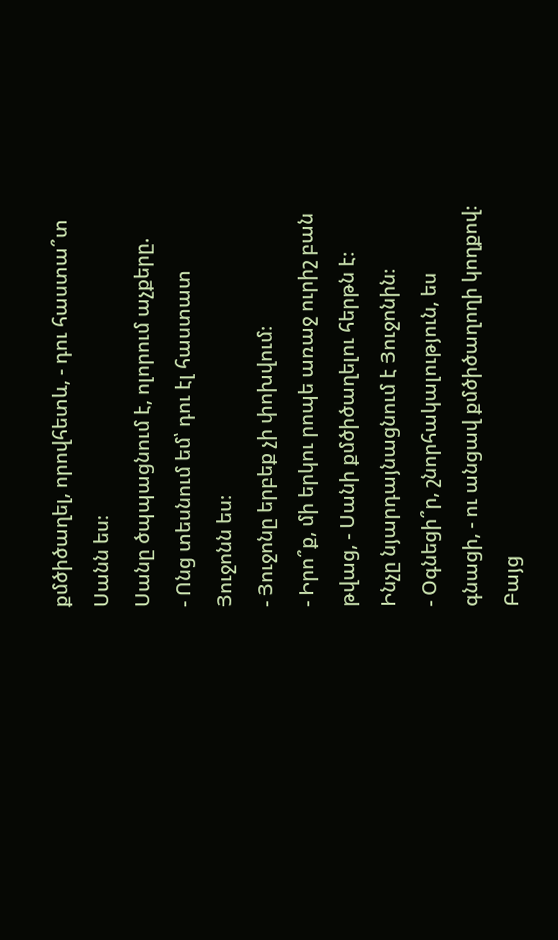քմծիծաղել, որովհետև, - դու հաստա՞տ Սանն ես։
Սանը ծպպացնում է, ոլորում աչքերը.
- Ոնց տեսնում եմ՝ դու էլ հաստատ Յուջոնն ես։
- Յուջոնը երբեք չի փոխվում։
- Իրո՞ք, մի երկու րոպե առաջ ուրիշ բան թվաց, - Սանի քմծիծաղելու հերթն է։ Ինչը նյարդայնացնում է Յուջոնին։
- Օգնեցի՞ր, շնորհակալություն, ես գնացի, - ու անցավ քմծիծաղողի կողքով։
Բայց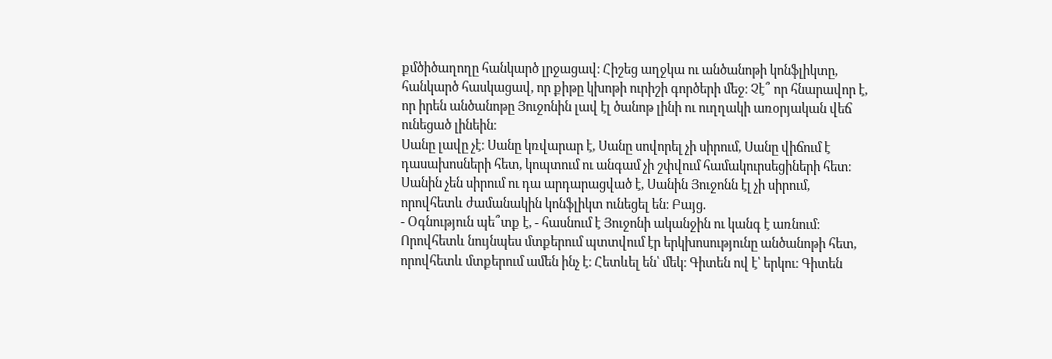քմծիծաղողը հանկարծ լրջացավ։ Հիշեց աղջկա ու անծանոթի կոնֆլիկտը, հանկարծ հասկացավ, որ քիթը կխոթի ուրիշի գործերի մեջ։ Չէ՞ որ հնարավոր է, որ իրեն անծանոթը Յուջոնին լավ էլ ծանոթ լինի ու ուղղակի առօրյական վեճ ունեցած լինեին։
Սանը լավը չէ։ Սանը կռվարար է, Սանը սովորել չի սիրում, Սանը վիճում է դասախոսների հետ, կոպտում ու անգամ չի շփվում համակուրսեցիների հետ։ Սանին չեն սիրում ու դա արդարացված է, Սանին Յուջոնն էլ չի սիրում, որովհետև ժամանակին կոնֆլիկտ ունեցել են։ Բայց.
- Օգնություն պե՞տք է, - հասնում է Յուջոնի ականջին ու կանգ է առնում։ Որովհետև նույնպես մտքերում պտտվում էր երկխոսությունը անծանոթի հետ, որովհետև մտքերում ամեն ինչ է։ Հետևել են՝ մեկ։ Գիտեն ով է՝ երկու։ Գիտեն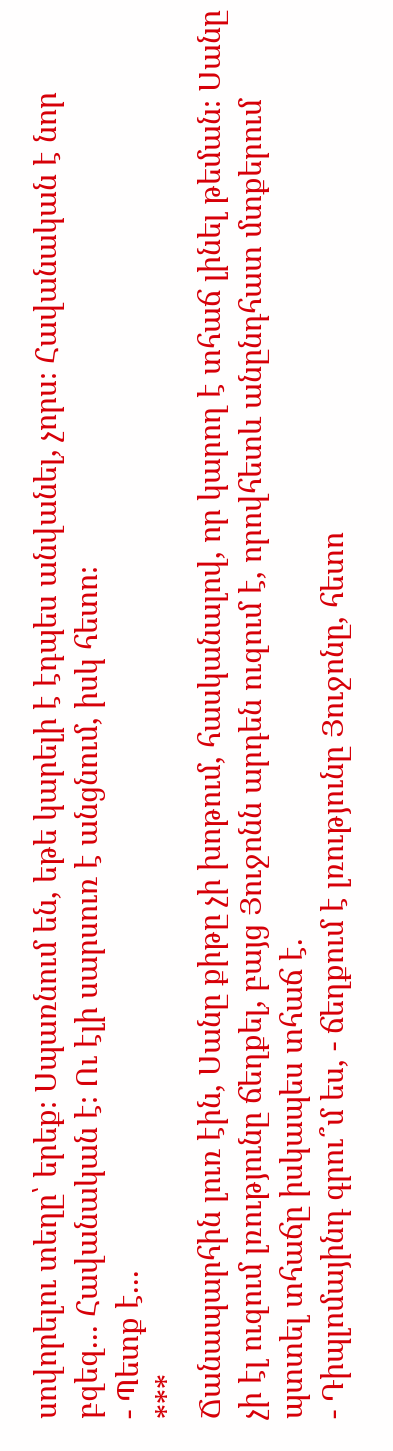սովորելու տեղը՝ երեք։ Սպառնում են, եթե կարելի է էդպես անվանել, չորս։ Հավանական է նոր բզեզ... Հավանական է։ Ու էլի սարսուռ է անցնում, իսկ հետո։
- Պետք է...
***
Ճանապարհին լուռ էին, Սանը քիթը չի խոթում, հասկանալով, որ կարող է տհաճ լինել թեման։ Սանը չի էլ ուզում լռությունը ճեղքել, բայց Յուջոնն արդեն ուզում է, որովհետև անընդհատ մտքերում պտտել տհաճը իսկապես տհաճ է.
- Դիպլոմայինդ գրու՞մ ես, - ճեղքում է լռությունը Յուջոնը, հետո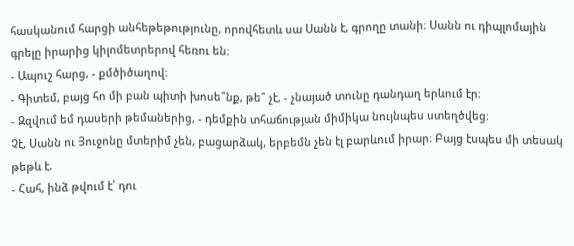հասկանում հարցի անհեթեթությունը, որովհետև սա Սանն է, գրողը տանի։ Սանն ու դիպլոմային գրելը իրարից կիլոմետրերով հեռու են։
- Ապուշ հարց, - քմծիծաղով։
- Գիտեմ, բայց հո մի բան պիտի խոսե՞նք, թե՞ չէ, - չնայած տունը դանդաղ երևում էր։
- Զզվում եմ դասերի թեմաներից, - դեմքին տհաճության միմիկա նույնպես ստեղծվեց։
Չէ, Սանն ու Յուջոնը մտերիմ չեն, բացարձակ, երբեմն չեն էլ բարևում իրար։ Բայց էսպես մի տեսակ թեթև է.
- Հահ, ինձ թվում է՝ դու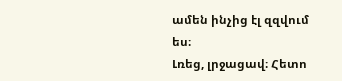ամեն ինչից էլ զզվում ես։
Լռեց, լրջացավ։ Հետո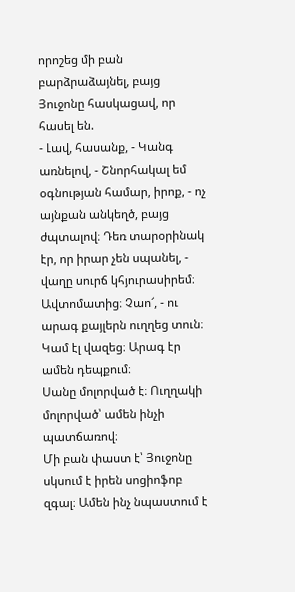որոշեց մի բան բարձրաձայնել, բայց Յուջոնը հասկացավ, որ հասել են.
- Լավ, հասանք, - Կանգ առնելով, - Շնորհակալ եմ օգնության համար, իրոք, - ոչ այնքան անկեղծ, բայց ժպտալով։ Դեռ տարօրինակ էր, որ իրար չեն սպանել, - վաղը սուրճ կհյուրասիրեմ։ Ավտոմատից։ Չաո՜, - ու արագ քայլերն ուղղեց տուն։ Կամ էլ վազեց։ Արագ էր ամեն դեպքում։
Սանը մոլորված է։ Ուղղակի մոլորված՝ ամեն ինչի պատճառով։
Մի բան փաստ է՝ Յուջոնը սկսում է իրեն սոցիոֆոբ զգալ։ Ամեն ինչ նպաստում է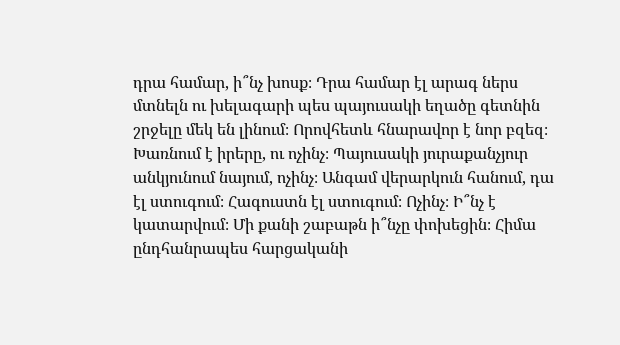դրա համար, ի՞նչ խոսք։ Դրա համար էլ արագ ներս մտնելն ու խելագարի պես պայուսակի եղածը գետնին շրջելը մեկ են լինում։ Որովհետև հնարավոր է նոր բզեզ։ Խառնում է իրերը, ու ոչինչ։ Պայուսակի յուրաքանչյուր անկյունում նայում, ոչինչ։ Անգամ վերարկուն հանում, դա էլ ստուգում։ Հագուստն էլ ստուգում։ Ոչինչ։ Ի՞նչ է կատարվում։ Մի քանի շաբաթն ի՞նչը փոխեցին։ Հիմա ընդհանրապես հարցականի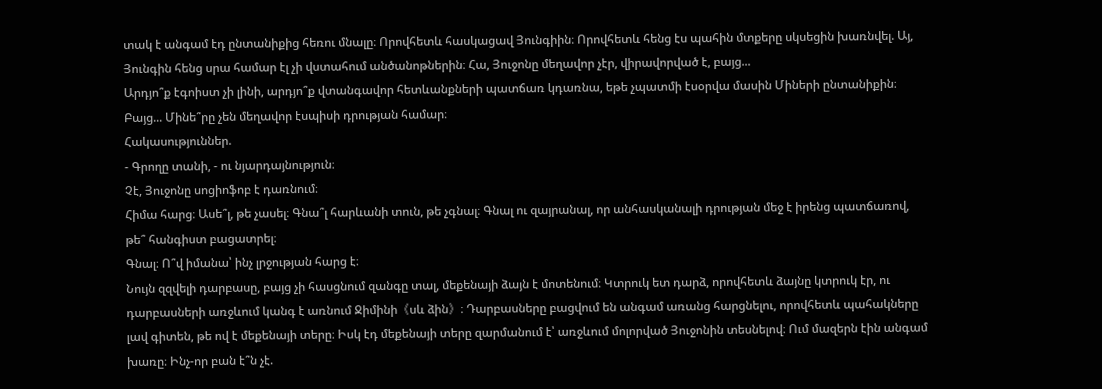տակ է անգամ էդ ընտանիքից հեռու մնալը։ Որովհետև հասկացավ Յունգիին։ Որովհետև հենց էս պահին մտքերը սկսեցին խառնվել. Այ, Յունգին հենց սրա համար էլ չի վստահում անծանոթներին։ Հա, Յուջոնը մեղավոր չէր, վիրավորված է, բայց...
Արդյո՞ք էգոիստ չի լինի, արդյո՞ք վտանգավոր հետևանքների պատճառ կդառնա, եթե չպատմի էսօրվա մասին Միների ընտանիքին։
Բայց... Մինե՞րը չեն մեղավոր էսպիսի դրության համար։
Հակասություններ.
- Գրողը տանի, - ու նյարդայնություն։
Չէ, Յուջոնը սոցիոֆոբ է դառնում։
Հիմա հարց։ Ասե՞լ, թե չասել։ Գնա՞լ հարևանի տուն, թե չգնալ։ Գնալ ու զայրանալ, որ անհասկանալի դրության մեջ է իրենց պատճառով, թե՞ հանգիստ բացատրել։
Գնալ։ Ո՞վ իմանա՝ ինչ լրջության հարց է։
Նույն զզվելի դարբասը, բայց չի հասցնում զանգը տալ, մեքենայի ձայն է մոտենում։ Կտրուկ ետ դարձ, որովհետև ձայնը կտրուկ էր, ու դարբասների առջևում կանգ է առնում Ջիմինի《սև ձին》։ Դարբասները բացվում են անգամ առանց հարցնելու, որովհետև պահակները լավ գիտեն, թե ով է մեքենայի տերը։ Իսկ էդ մեքենայի տերը զարմանում է՝ առջևում մոլորված Յուջոնին տեսնելով։ Ում մազերն էին անգամ խառը։ Ինչ-որ բան է՞ն չէ.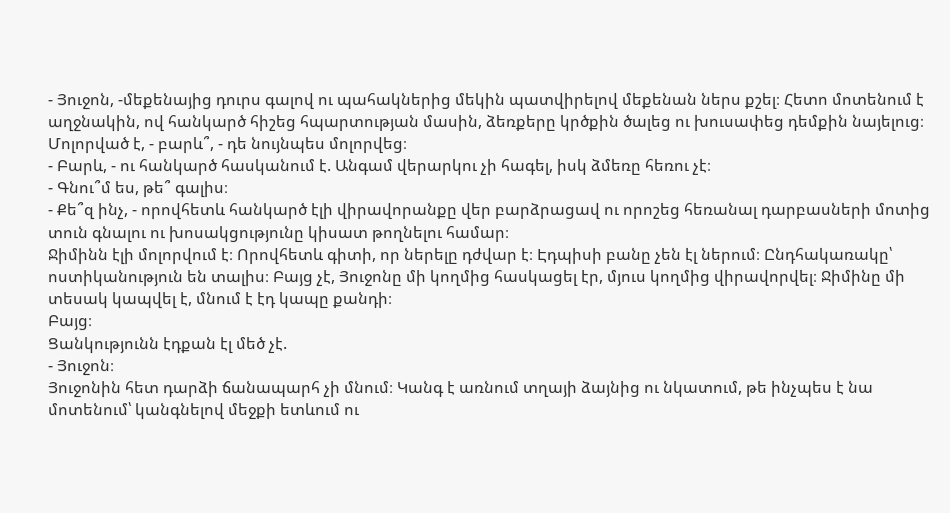- Յուջոն, -մեքենայից դուրս գալով ու պահակներից մեկին պատվիրելով մեքենան ներս քշել։ Հետո մոտենում է աղջնակին, ով հանկարծ հիշեց հպարտության մասին, ձեռքերը կրծքին ծալեց ու խուսափեց դեմքին նայելուց։ Մոլորված է, - բարև՞, - դե նույնպես մոլորվեց։
- Բարև, - ու հանկարծ հասկանում է. Անգամ վերարկու չի հագել, իսկ ձմեռը հեռու չէ։
- Գնու՞մ ես, թե՞ գալիս։
- Քե՞զ ինչ, - որովհետև հանկարծ էլի վիրավորանքը վեր բարձրացավ ու որոշեց հեռանալ դարբասների մոտից տուն գնալու ու խոսակցությունը կիսատ թողնելու համար։
Ջիմինն էլի մոլորվում է։ Որովհետև գիտի, որ ներելը դժվար է։ Էդպիսի բանը չեն էլ ներում։ Ընդհակառակը՝ ոստիկանություն են տալիս։ Բայց չէ, Յուջոնը մի կողմից հասկացել էր, մյուս կողմից վիրավորվել։ Ջիմինը մի տեսակ կապվել է, մնում է էդ կապը քանդի։
Բայց։
Ցանկությունն էդքան էլ մեծ չէ.
- Յուջոն։
Յուջոնին հետ դարձի ճանապարհ չի մնում։ Կանգ է առնում տղայի ձայնից ու նկատում, թե ինչպես է նա մոտենում՝ կանգնելով մեջքի ետևում ու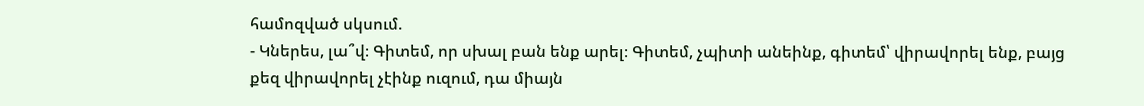համոզված սկսում.
- Կներես, լա՞վ։ Գիտեմ, որ սխալ բան ենք արել։ Գիտեմ, չպիտի անեինք, գիտեմ՝ վիրավորել ենք, բայց քեզ վիրավորել չէինք ուզում, դա միայն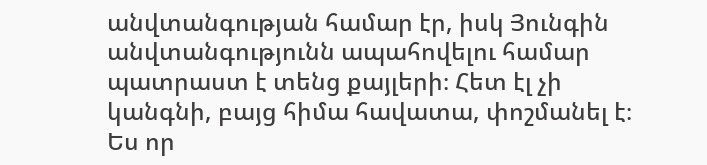անվտանգության համար էր, իսկ Յունգին անվտանգությունն ապահովելու համար պատրաստ է տենց քայլերի։ Հետ էլ չի կանգնի, բայց հիմա հավատա, փոշմանել է։ Ես որ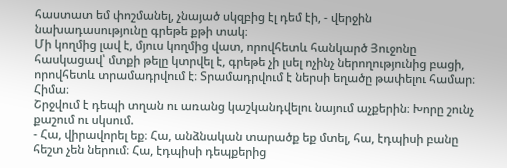հաստատ եմ փոշմանել, չնայած սկզբից էլ դեմ էի, - վերջին նախադասությունը գրեթե քթի տակ։
Մի կողմից լավ է, մյուս կողմից վատ, որովհետև հանկարծ Յուջոնը հասկացավ՝ մտքի թելը կտրվել է, գրեթե չի լսել ոչինչ ներողությունից բացի, որովհետև տրամադրվում է։ Տրամադրվում է ներսի եղածը թափելու համար։
Հիմա։
Շրջվում է դեպի տղան ու առանց կաշկանդվելու նայում աչքերին։ Խորը շունչ քաշում ու սկսում.
- Հա, վիրավորել եք։ Հա, անձնական տարածք եք մտել, հա, էդպիսի բանը հեշտ չեն ներում։ Հա, էդպիսի դեպքերից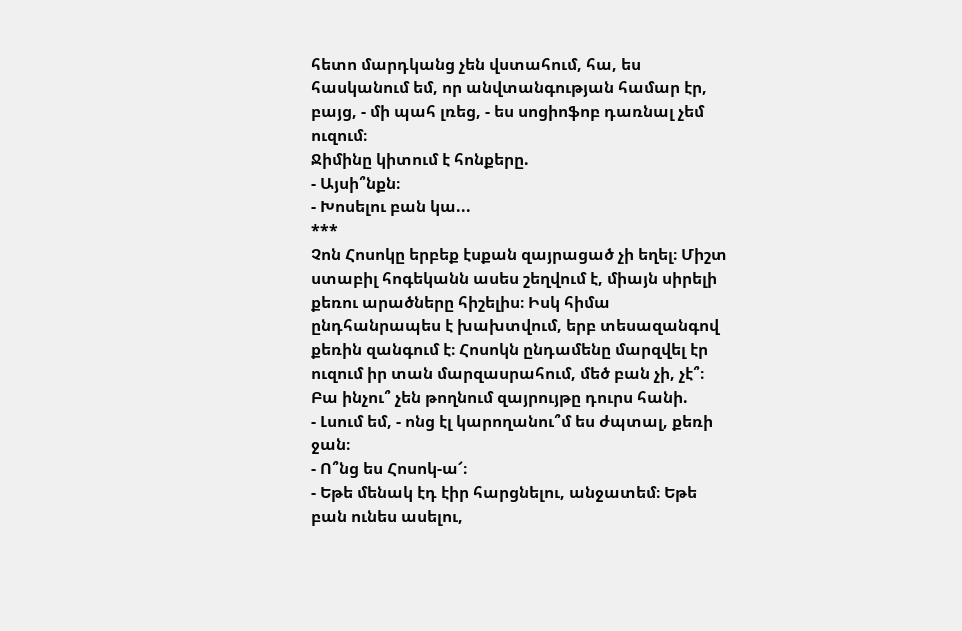հետո մարդկանց չեն վստահում, հա, ես հասկանում եմ, որ անվտանգության համար էր, բայց, - մի պահ լռեց, - ես սոցիոֆոբ դառնալ չեմ ուզում։
Ջիմինը կիտում է հոնքերը.
- Այսի՞նքն։
- Խոսելու բան կա...
***
Չոն Հոսոկը երբեք էսքան զայրացած չի եղել։ Միշտ ստաբիլ հոգեկանն ասես շեղվում է, միայն սիրելի քեռու արածները հիշելիս։ Իսկ հիմա ընդհանրապես է խախտվում, երբ տեսազանգով քեռին զանգում է։ Հոսոկն ընդամենը մարզվել էր ուզում իր տան մարզասրահում, մեծ բան չի, չէ՞։ Բա ինչու՞ չեն թողնում զայրույթը դուրս հանի.
- Լսում եմ, - ոնց էլ կարողանու՞մ ես ժպտալ, քեռի ջան։
- Ո՞նց ես Հոսոկ-ա՜։
- Եթե մենակ էդ էիր հարցնելու, անջատեմ։ Եթե բան ունես ասելու,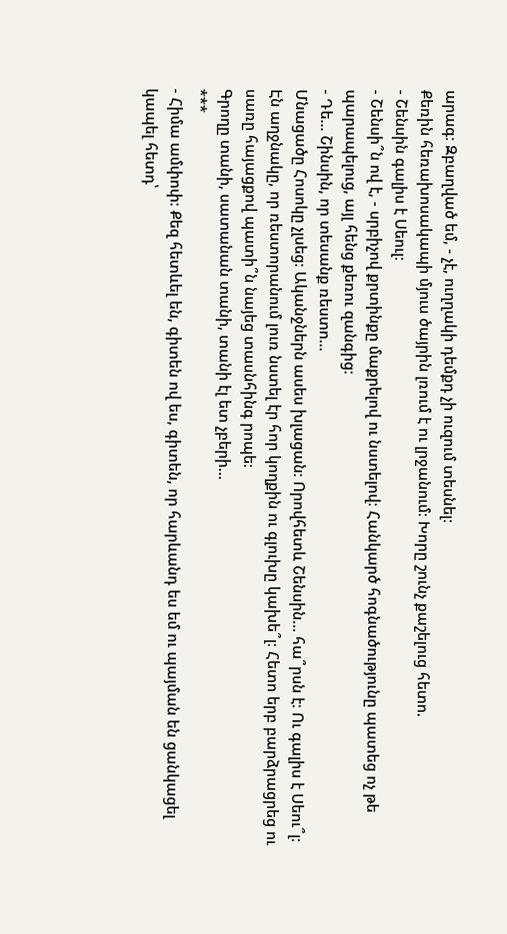արագ։ Զբաղված եմ, - չէ, ուղղակի դեմքդ չի ուզում տեսնել։
Քեռին հեռախոսակապի մյուս ծայրին լռում է ու լրջանում։ Խորը շունչ քաշելուց հետո.
- Շենսին գալիս է Սեուլ։
- Շենսի՞ն ով է, - սրբիչով քրտինքը մաքրելով ու նստելով։ Հանկարծ հոգնածությունը պատեց ոչ թե պարապելուց, այլ հենց քեռու զանգից։
- Դե... Շինսին, որ տեսանք ռեստո...
Մնացածը Հոսոկը չլսեց։ Ականջներն ասես խլացան։ Որովհետև Շենսին... հա՞րսն է։ Ու գալիս է Սեու՞լ։ Էն աղջնակը, որ ռեստորանում լուռ նստել էր հոր կողքին ու գլուխը կախե՞լ։ Հետո երբ բարձրացրեց ու սառը հայացքով պատի՞ն նայեց տասնհինգ րոպե։
Գրողը տանի, սատանան տանի, տանի էլ ետ չբերի...
***
- Հիմա ամփոփ։ Քեզ հետևել են, գիտեն ով ես, գիտեն, որ հարևանդ ես եմ ու պայման են ցանկացել կապել հետդ՝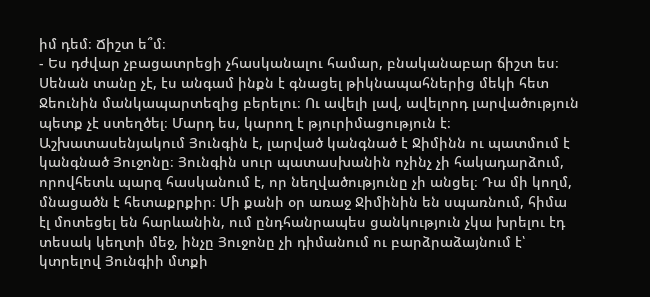իմ դեմ։ Ճիշտ ե՞մ։
- Ես դժվար չբացատրեցի չհասկանալու համար, բնականաբար ճիշտ ես։
Սենան տանը չէ, էս անգամ ինքն է գնացել թիկնապահներից մեկի հետ Ջեունին մանկապարտեզից բերելու։ Ու ավելի լավ, ավելորդ լարվածություն պետք չէ ստեղծել։ Մարդ ես, կարող է թյուրիմացություն է։
Աշխատասենյակում Յունգին է, լարված կանգնած է Ջիմինն ու պատմում է կանգնած Յուջոնը։ Յունգին սուր պատասխանին ոչինչ չի հակադարձում, որովհետև պարզ հասկանում է, որ նեղվածությունը չի անցել։ Դա մի կողմ, մնացածն է հետաքրքիր։ Մի քանի օր առաջ Ջիմինին են սպառնում, հիմա էլ մոտեցել են հարևանին, ում ընդհանրապես ցանկություն չկա խրելու էդ տեսակ կեղտի մեջ, ինչը Յուջոնը չի դիմանում ու բարձրաձայնում է՝ կտրելով Յունգիի մտքի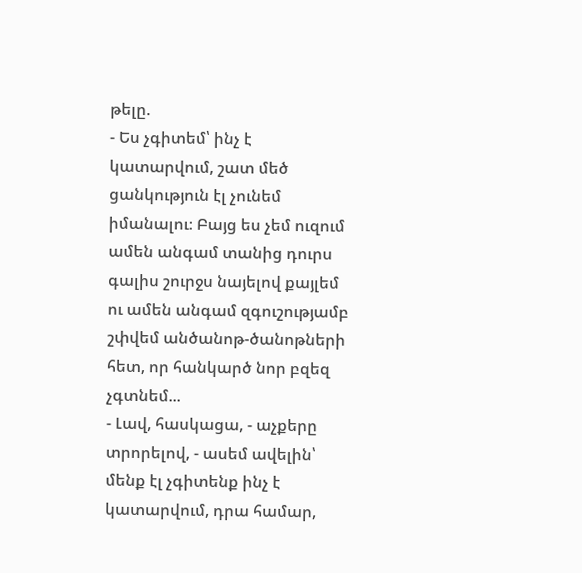թելը.
- Ես չգիտեմ՝ ինչ է կատարվում, շատ մեծ ցանկություն էլ չունեմ իմանալու։ Բայց ես չեմ ուզում ամեն անգամ տանից դուրս գալիս շուրջս նայելով քայլեմ ու ամեն անգամ զգուշությամբ շփվեմ անծանոթ-ծանոթների հետ, որ հանկարծ նոր բզեզ չգտնեմ...
- Լավ, հասկացա, - աչքերը տրորելով, - ասեմ ավելին՝ մենք էլ չգիտենք ինչ է կատարվում, դրա համար,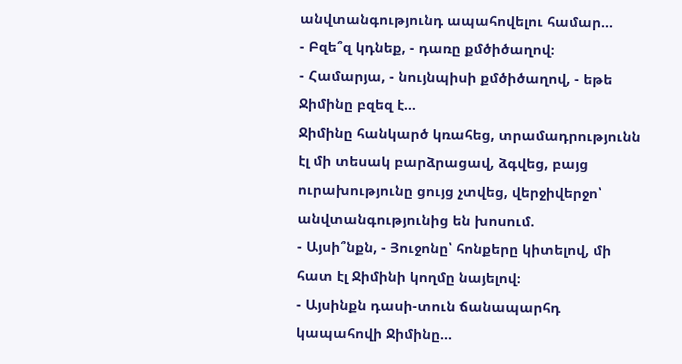անվտանգությունդ ապահովելու համար...
- Բզե՞զ կդնեք, - դառը քմծիծաղով։
- Համարյա, - նույնպիսի քմծիծաղով, - եթե Ջիմինը բզեզ է...
Ջիմինը հանկարծ կռահեց, տրամադրությունն էլ մի տեսակ բարձրացավ, ձգվեց, բայց ուրախությունը ցույց չտվեց, վերջիվերջո՝ անվտանգությունից են խոսում.
- Այսի՞նքն, - Յուջոնը՝ հոնքերը կիտելով, մի հատ էլ Ջիմինի կողմը նայելով։
- Այսինքն դասի-տուն ճանապարհդ կապահովի Ջիմինը...